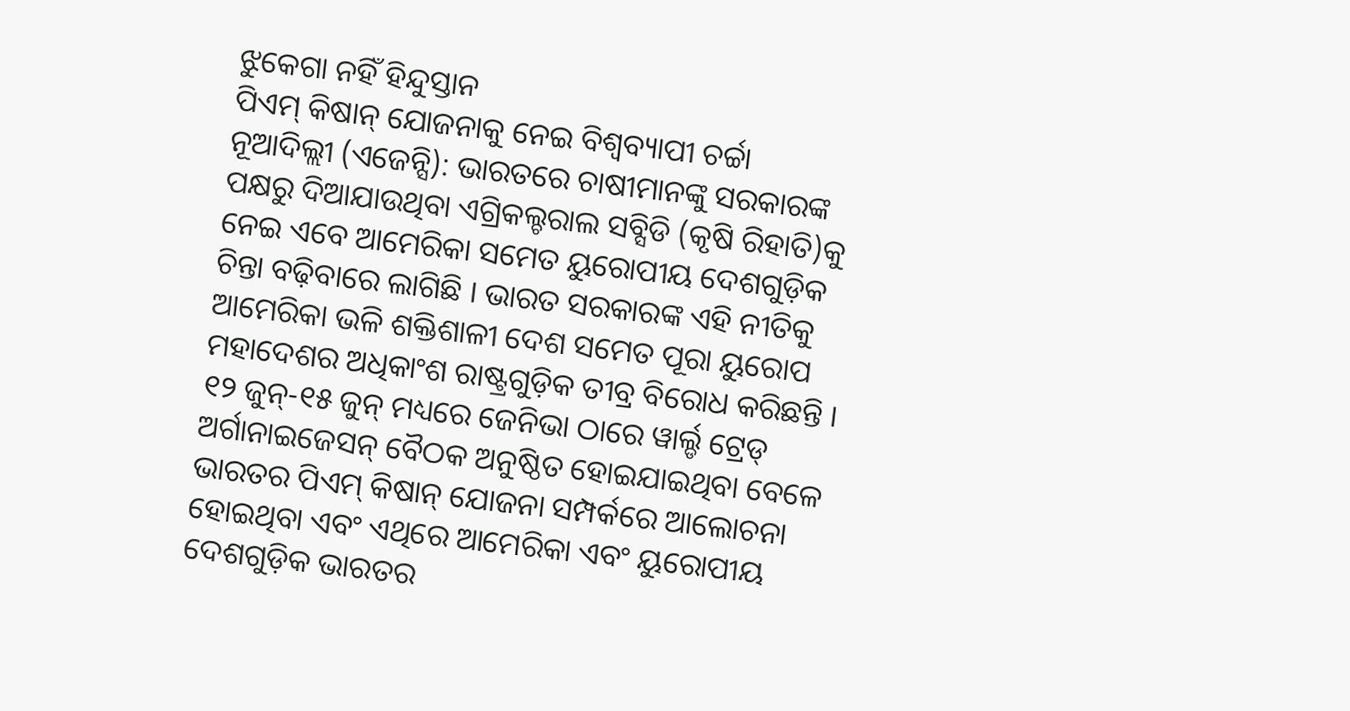ଝୁକେଗା ନହିଁ ହିନ୍ଦୁସ୍ତାନ
ପିଏମ୍ କିଷାନ୍ ଯୋଜନାକୁ ନେଇ ବିଶ୍ୱବ୍ୟାପୀ ଚର୍ଚ୍ଚା
ନୂଆଦିଲ୍ଲୀ (ଏଜେନ୍ସି): ଭାରତରେ ଚାଷୀମାନଙ୍କୁ ସରକାରଙ୍କ ପକ୍ଷରୁ ଦିଆଯାଉଥିବା ଏଗ୍ରିକଲ୍ଚରାଲ ସବ୍ସିଡି (କୃଷି ରିହାତି)କୁ ନେଇ ଏବେ ଆମେରିକା ସମେତ ୟୁରୋପୀୟ ଦେଶଗୁଡ଼ିକ ଚିନ୍ତା ବଢ଼ିବାରେ ଲାଗିଛି । ଭାରତ ସରକାରଙ୍କ ଏହି ନୀତିକୁ ଆମେରିକା ଭଳି ଶକ୍ତିଶାଳୀ ଦେଶ ସମେତ ପୂରା ୟୁରୋପ ମହାଦେଶର ଅଧିକାଂଶ ରାଷ୍ଟ୍ରଗୁଡ଼ିକ ତୀବ୍ର ବିରୋଧ କରିଛନ୍ତି । ୧୨ ଜୁନ୍-୧୫ ଜୁନ୍ ମଧ୍ୟରେ ଜେନିଭା ଠାରେ ୱାର୍ଲ୍ଡ ଟ୍ରେଡ୍ ଅର୍ଗାନାଇଜେସନ୍ ବୈଠକ ଅନୁଷ୍ଠିତ ହୋଇଯାଇଥିବା ବେଳେ ଭାରତର ପିଏମ୍ କିଷାନ୍ ଯୋଜନା ସମ୍ପର୍କରେ ଆଲୋଚନା ହୋଇଥିବା ଏବଂ ଏଥିରେ ଆମେରିକା ଏବଂ ୟୁରୋପୀୟ ଦେଶଗୁଡ଼ିକ ଭାରତର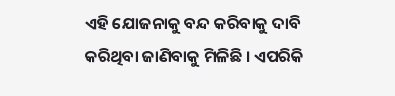ଏହି ଯୋଜନାକୁ ବନ୍ଦ କରିବାକୁ ଦାବି କରିଥିବା ଜାଣିବାକୁ ମିଳିଛି । ଏପରିକି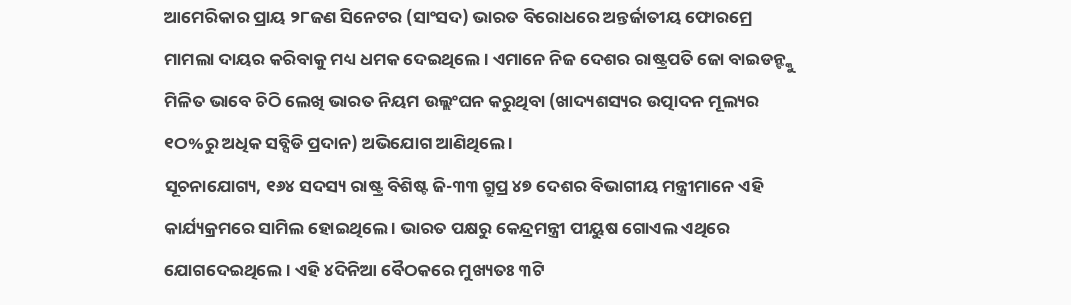ଆମେରିକାର ପ୍ରାୟ ୨୮ଜଣ ସିନେଟର (ସାଂସଦ) ଭାରତ ବିରୋଧରେ ଅନ୍ତର୍ଜାତୀୟ ଫୋରମ୍ରେ ମାମଲା ଦାୟର କରିବାକୁ ମଧ୍ୟ ଧମକ ଦେଇଥିଲେ । ଏମାନେ ନିଜ ଦେଶର ରାଷ୍ଟ୍ରପତି ଜୋ ବାଇଡନ୍ଙ୍କୁ ମିଳିତ ଭାବେ ଚିଠି ଲେଖି ଭାରତ ନିୟମ ଉଲ୍ଲଂଘନ କରୁଥିବା (ଖାଦ୍ୟଶସ୍ୟର ଉତ୍ପାଦନ ମୂଲ୍ୟର ୧ଠ%ରୁ ଅଧିକ ସବ୍ସିଡି ପ୍ରଦାନ) ଅଭିଯୋଗ ଆଣିଥିଲେ ।
ସୂଚନାଯୋଗ୍ୟ, ୧୬୪ ସଦସ୍ୟ ରାଷ୍ଟ୍ର ବିଶିଷ୍ଟ ଜି-୩୩ ଗ୍ରୁପ୍ର ୪୭ ଦେଶର ବିଭାଗୀୟ ମନ୍ତ୍ରୀମାନେ ଏହି କାର୍ଯ୍ୟକ୍ରମରେ ସାମିଲ ହୋଇଥିଲେ । ଭାରତ ପକ୍ଷରୁ କେନ୍ଦ୍ରମନ୍ତ୍ରୀ ପୀୟୁଷ ଗୋଏଲ ଏଥିରେ ଯୋଗଦେଇଥିଲେ । ଏହି ୪ଦିନିଆ ବୈଠକରେ ମୁଖ୍ୟତଃ ୩ଟି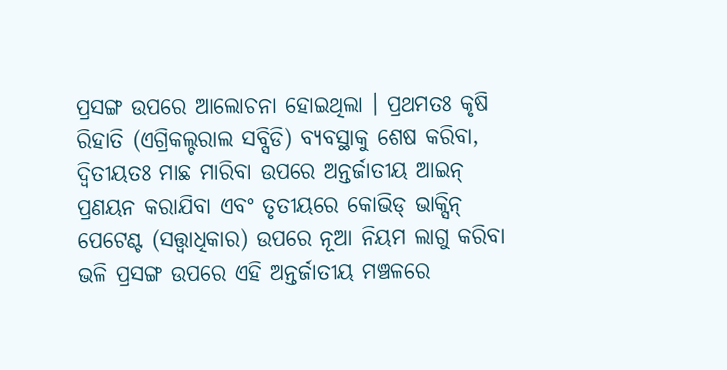ପ୍ରସଙ୍ଗ ଉପରେ ଆଲୋଚନା ହୋଇଥିଲା । ପ୍ରଥମତଃ କୃଷି ରିହାତି (ଏଗ୍ରିକଲ୍ଚରାଲ ସବ୍ସିଡି) ବ୍ୟବସ୍ଥାକୁ ଶେଷ କରିବା, ଦ୍ୱିତୀୟତଃ ମାଛ ମାରିବା ଉପରେ ଅନ୍ତର୍ଜାତୀୟ ଆଇନ୍ ପ୍ରଣୟନ କରାଯିବା ଏବଂ ତୃତୀୟରେ କୋଭିଡ୍ ଭାକ୍ସିନ୍ ପେଟେଣ୍ଟ (ସତ୍ତ୍ୱାଧିକାର) ଉପରେ ନୂଆ ନିୟମ ଲାଗୁ କରିବା ଭଳି ପ୍ରସଙ୍ଗ ଉପରେ ଏହି ଅନ୍ତର୍ଜାତୀୟ ମଞ୍ଚଳରେ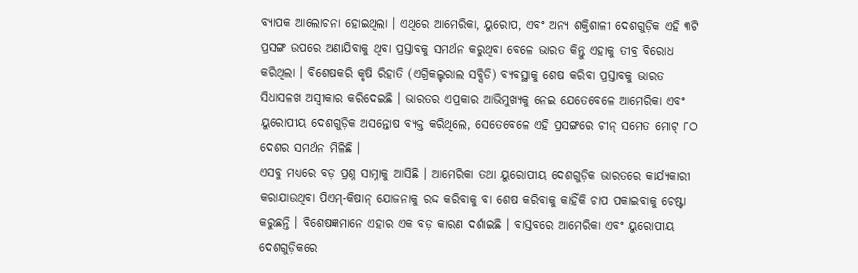ବ୍ୟାପକ ଆଲୋଚନା ହୋଇଥିଲା । ଏଥିରେ ଆମେରିକା, ୟୁରୋପ, ଏବଂ ଅନ୍ୟ ଶକ୍ତିଶାଳୀ ଦେଶଗୁଡ଼ିକ ଏହି ୩ଟି ପ୍ରସଙ୍ଗ ଉପରେ ଅଣାଯିବାକୁ ଥିବା ପ୍ରସ୍ତାବକୁ ସମର୍ଥନ କରୁଥିବା ବେଳେ ଭାରତ କିନ୍ତୁ ଏହାକୁ ତୀବ୍ର ବିରୋଧ କରିଥିଲା । ବିଶେଷକରି କୃଷି ରିହାତି (ଏଗ୍ରିକଲ୍ଚରାଲ ସବ୍ସିଡି) ବ୍ୟବସ୍ଥାକୁ ଶେଷ କରିବା ପ୍ରସ୍ତାବକୁ ଭାରତ ସିଧାସଳଖ ଅସ୍ୱୀକାର କରିଦେଇଛି । ଭାରତର ଏପ୍ରକାର ଆଭିମୁଖ୍ୟକୁ ନେଇ ଯେତେବେଳେ ଆମେରିକା ଏବଂ ୟୁରୋପୀୟ ଦେଶଗୁଡ଼ିକ ଅସନ୍ତୋଷ ବ୍ୟକ୍ତ କରିଥିଲେ, ସେତେବେଳେ ଏହି ପ୍ରସଙ୍ଗରେ ଚୀନ୍ ସମେତ ମୋଟ୍ ୮ଠ ଦେଶର ସମର୍ଥନ ମିଳିଛି ।
ଏସବୁ ମଧ୍ୟରେ ବଡ଼ ପ୍ରଶ୍ନ ସାମ୍ନାକୁ ଆସିଛି । ଆମେରିକା ତଥା ୟୁରୋପୀୟ ଦେଶଗୁଡ଼ିକ ଭାରତରେ କାର୍ଯ୍ୟକାରୀ କରାଯାଉଥିବା ପିଏମ୍-କିଷାନ୍ ଯୋଜନାକୁ ରଦ୍ଦ କରିବାକୁ ବା ଶେଷ କରିବାକୁ କାହିଁକି ଚାପ ପକାଇବାକୁ ଚେଷ୍ଟା କରୁଛନ୍ତି । ବିଶେଷଜ୍ଞମାନେ ଏହାର ଏକ ବଡ଼ କାରଣ ଦର୍ଶାଇଛି । ବାସ୍ତବରେ ଆମେରିକା ଏବଂ ୟୁରୋପୀୟ ଦେଶଗୁଡ଼ିକରେ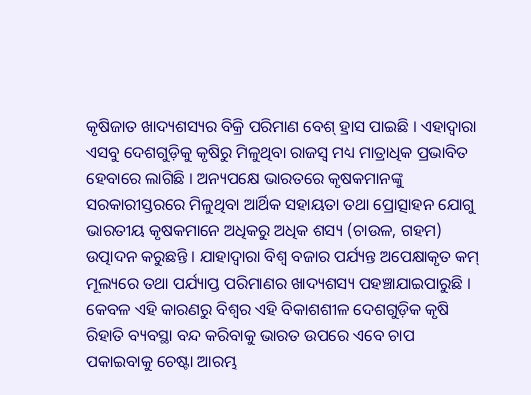କୃଷିଜାତ ଖାଦ୍ୟଶସ୍ୟର ବିକ୍ରି ପରିମାଣ ବେଶ୍ ହ୍ରାସ ପାଇଛି । ଏହାଦ୍ୱାରା ଏସବୁ ଦେଶଗୁଡ଼ିକୁ କୃଷିରୁ ମିଳୁଥିବା ରାଜସ୍ୱ ମଧ୍ୟ ମାତ୍ରାଧିକ ପ୍ରଭାବିତ ହେବାରେ ଲାଗିଛି । ଅନ୍ୟପକ୍ଷେ ଭାରତରେ କୃଷକମାନଙ୍କୁ ସରକାରୀସ୍ତରରେ ମିଳୁଥିବା ଆର୍ଥିକ ସହାୟତା ତଥା ପ୍ରୋତ୍ସାହନ ଯୋଗୁ ଭାରତୀୟ କୃଷକମାନେ ଅଧିକରୁ ଅଧିକ ଶସ୍ୟ (ଚାଉଳ, ଗହମ) ଉତ୍ପାଦନ କରୁଛନ୍ତି । ଯାହାଦ୍ୱାରା ବିଶ୍ୱ ବଜାର ପର୍ଯ୍ୟନ୍ତ ଅପେକ୍ଷାକୃତ କମ୍ ମୂଲ୍ୟରେ ତଥା ପର୍ଯ୍ୟାପ୍ତ ପରିମାଣର ଖାଦ୍ୟଶସ୍ୟ ପହଞ୍ଚାଯାଇପାରୁଛି । କେବଳ ଏହି କାରଣରୁ ବିଶ୍ୱର ଏହି ବିକାଶଶୀଳ ଦେଶଗୁଡ଼ିକ କୃଷି ରିହାତି ବ୍ୟବସ୍ଥା ବନ୍ଦ କରିବାକୁ ଭାରତ ଉପରେ ଏବେ ଚାପ ପକାଇବାକୁ ଚେଷ୍ଟା ଆରମ୍ଭ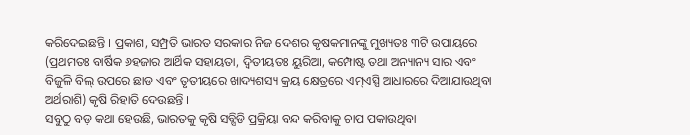କରିଦେଇଛନ୍ତି । ପ୍ରକାଶ, ସମ୍ପ୍ରତି ଭାରତ ସରକାର ନିଜ ଦେଶର କୃଷକମାନଙ୍କୁ ମୁଖ୍ୟତଃ ୩ଟି ଉପାୟରେ (ପ୍ରଥମତଃ ବାର୍ଷିକ ୬ହଜାର ଆର୍ଥିକ ସହାୟତା, ଦ୍ୱିତୀୟତଃ ୟୁରିଆ, କମ୍ପୋଷ୍ଟ ତଥା ଅନ୍ୟାନ୍ୟ ସାର ଏବଂ ବିଜୁଳି ବିଲ୍ ଉପରେ ଛାଡ ଏବଂ ତୃତୀୟରେ ଖାଦ୍ୟଶସ୍ୟ କ୍ରୟ କ୍ଷେତ୍ରରେ ଏମ୍ଏସ୍ପି ଆଧାରରେ ଦିଆଯାଉଥିବା ଅର୍ଥରାଶି) କୃଷି ରିହାତି ଦେଉଛନ୍ତି ।
ସବୁଠୁ ବଡ଼ କଥା ହେଉଛି, ଭାରତକୁ କୃଷି ସବ୍ସିଡି ପ୍ରକ୍ରିୟା ବନ୍ଦ କରିବାକୁ ଚାପ ପକାଉଥିବା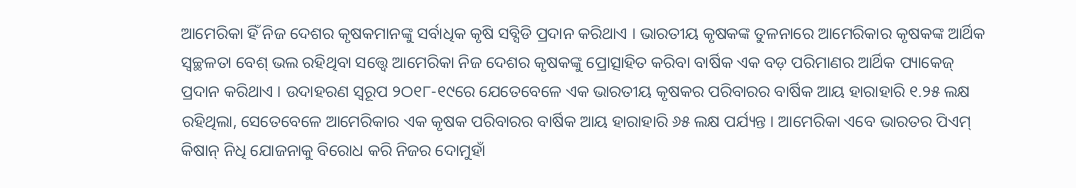ଆମେରିକା ହିଁ ନିଜ ଦେଶର କୃଷକମାନଙ୍କୁ ସର୍ବାଧିକ କୃଷି ସବ୍ସିଡି ପ୍ରଦାନ କରିଥାଏ । ଭାରତୀୟ କୃଷକଙ୍କ ତୁଳନାରେ ଆମେରିକାର କୃଷକଙ୍କ ଆର୍ଥିକ ସ୍ୱଚ୍ଛଳତା ବେଶ୍ ଭଲ ରହିଥିବା ସତ୍ତ୍ୱେ ଆମେରିକା ନିଜ ଦେଶର କୃଷକଙ୍କୁ ପ୍ରୋତ୍ସାହିତ କରିବା ବାର୍ଷିକ ଏକ ବଡ଼ ପରିମାଣର ଆର୍ଥିକ ପ୍ୟାକେଜ୍ ପ୍ରଦାନ କରିଥାଏ । ଉଦାହରଣ ସ୍ୱରୂପ ୨ଠ୧୮-୧୯ରେ ଯେତେବେଳେ ଏକ ଭାରତୀୟ କୃଷକର ପରିବାରର ବାର୍ଷିକ ଆୟ ହାରାହାରି ୧.୨୫ ଲକ୍ଷ ରହିଥିଲା, ସେତେବେଳେ ଆମେରିକାର ଏକ କୃଷକ ପରିବାରର ବାର୍ଷିକ ଆୟ ହାରାହାରି ୬୫ ଲକ୍ଷ ପର୍ଯ୍ୟନ୍ତ । ଆମେରିକା ଏବେ ଭାରତର ପିଏମ୍ କିଷାନ୍ ନିଧି ଯୋଜନାକୁ ବିରୋଧ କରି ନିଜର ଦୋମୁହାଁ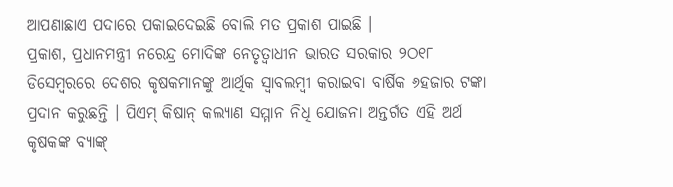ଆପଣାଛାଏ ପଦାରେ ପକାଇଦେଇଛି ବୋଲି ମତ ପ୍ରକାଶ ପାଇଛି ।
ପ୍ରକାଶ, ପ୍ରଧାନମନ୍ତ୍ରୀ ନରେନ୍ଦ୍ର ମୋଦିଙ୍କ ନେତୃତ୍ୱାଧୀନ ଭାରତ ସରକାର ୨ଠ୧୮ ଡିସେମ୍ବରରେ ଦେଶର କୃଷକମାନଙ୍କୁ ଆର୍ଥିକ ସ୍ୱାବଲମ୍ବୀ କରାଇବା ବାର୍ଷିକ ୬ହଜାର ଟଙ୍କା ପ୍ରଦାନ କରୁଛନ୍ତି । ପିଏମ୍ କିଷାନ୍ କଲ୍ୟାଣ ସମ୍ମାନ ନିଧି ଯୋଜନା ଅନ୍ତର୍ଗତ ଏହି ଅର୍ଥ କୃଷକଙ୍କ ବ୍ୟାଙ୍କ୍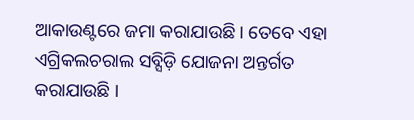ଆକାଉଣ୍ଟରେ ଜମା କରାଯାଉଛି । ତେବେ ଏହା ଏଗ୍ରିକଲଚରାଲ ସବ୍ସିଡ଼ି ଯୋଜନା ଅନ୍ତର୍ଗତ କରାଯାଉଛି ।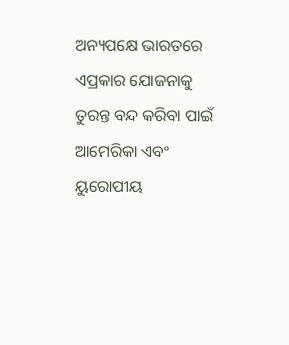ଅନ୍ୟପକ୍ଷେ ଭାରତରେ ଏପ୍ରକାର ଯୋଜନାକୁ ତୁରନ୍ତ ବନ୍ଦ କରିବା ପାଇଁ ଆମେରିକା ଏବଂ ୟୁରୋପୀୟ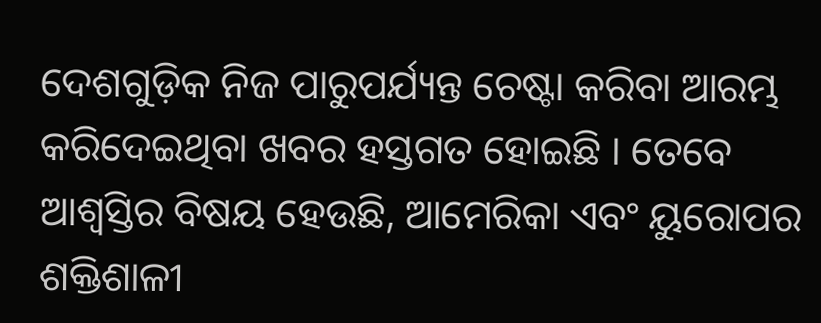ଦେଶଗୁଡ଼ିକ ନିଜ ପାରୁପର୍ଯ୍ୟନ୍ତ ଚେଷ୍ଟା କରିବା ଆରମ୍ଭ କରିଦେଇଥିବା ଖବର ହସ୍ତଗତ ହୋଇଛି । ତେବେ ଆଶ୍ୱସ୍ତିର ବିଷୟ ହେଉଛି, ଆମେରିକା ଏବଂ ୟୁରୋପର ଶକ୍ତିଶାଳୀ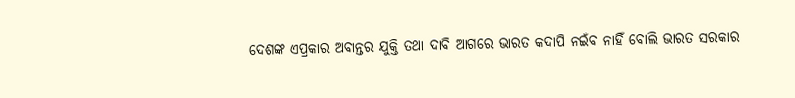ଦେଶଙ୍କ ଏପ୍ରକାର ଅବାନ୍ତର ଯୁକ୍ତି ତଥା ଦାବି ଆଗରେ ଭାରତ କଦାପି ନଇଁବ ନାହିଁ ବୋଲି ଭାରତ ସରକାର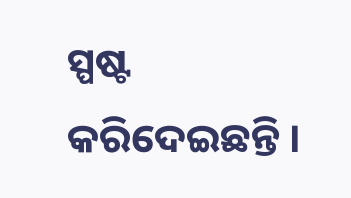ସ୍ପଷ୍ଟ କରିଦେଇଛନ୍ତି ।